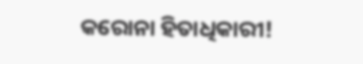କରୋନା ହିତାଧିକାରୀ!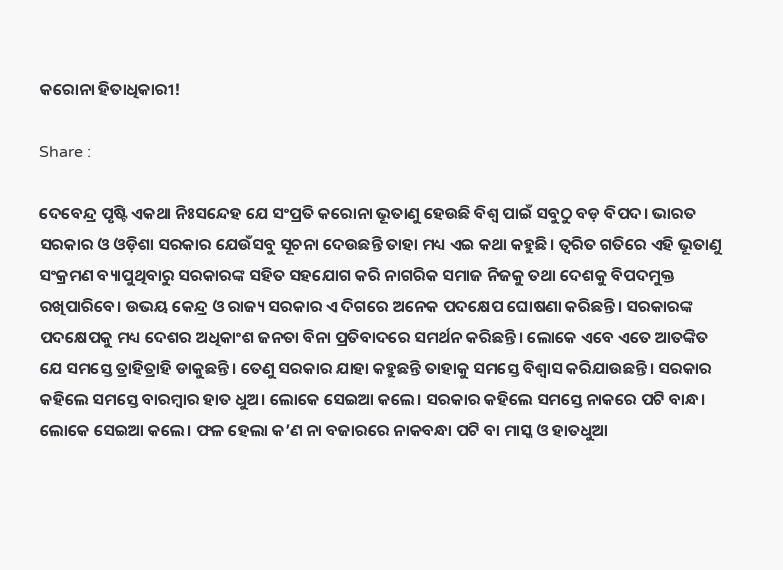କରୋନା ହିତାଧିକାରୀ!

Share :

ଦେବେନ୍ଦ୍ର ପୃଷ୍ଟି ଏକଥା ନିଃସନ୍ଦେହ ଯେ ସଂପ୍ରତି କରୋନା ଭୂତାଣୁ ହେଉଛି ବିଶ୍ୱ ପାଇଁ ସବୁଠୁ ବଡ଼ ବିପଦ। ଭାରତ ସରକାର ଓ ଓଡ଼ିଶା ସରକାର ଯେଉଁସବୁ ସୂଚନା ଦେଉଛନ୍ତି ତାହା ମଧ୍ୟ ଏଇ କଥା କହୁଛି। ତ୍ୱରିତ ଗତିରେ ଏହି ଭୂତାଣୁ ସଂକ୍ରମଣ ବ୍ୟାପୁଥିବାରୁ ସରକାରଙ୍କ ସହିତ ସହଯୋଗ କରି ନାଗରିକ ସମାଜ ନିଜକୁ ତଥା ଦେଶକୁ ବିପଦମୁକ୍ତ ରଖିପାରିବେ। ଉଭୟ କେନ୍ଦ୍ର ଓ ରାଜ୍ୟ ସରକାର ଏ ଦିଗରେ ଅନେକ ପଦକ୍ଷେପ ଘୋଷଣା କରିଛନ୍ତି। ସରକାରଙ୍କ ପଦକ୍ଷେପକୁ ମଧ୍ୟ ଦେଶର ଅଧିକାଂଶ ଜନତା ବିନା ପ୍ରତିବାଦରେ ସମର୍ଥନ କରିଛନ୍ତି। ଲୋକେ ଏବେ ଏତେ ଆତଙ୍କିତ ଯେ ସମସ୍ତେ ତ୍ରାହିତ୍ରାହି ଡାକୁଛନ୍ତି। ତେଣୁ ସରକାର ଯାହା କହୁଛନ୍ତି ତାହାକୁ ସମସ୍ତେ ବିଶ୍ୱାସ କରିଯାଉଛନ୍ତି। ସରକାର କହିଲେ ସମସ୍ତେ ବାରମ୍ବାର ହାତ ଧୁଅ। ଲୋକେ ସେଇଆ କଲେ। ସରକାର କହିଲେ ସମସ୍ତେ ନାକରେ ପଟି ବାନ୍ଧ। ଲୋକେ ସେଇଆ କଲେ। ଫଳ ହେଲା କ’ଣ ନା ବଜାରରେ ନାକବନ୍ଧା ପଟି ବା ମାସ୍କ ଓ ହାତଧୁଆ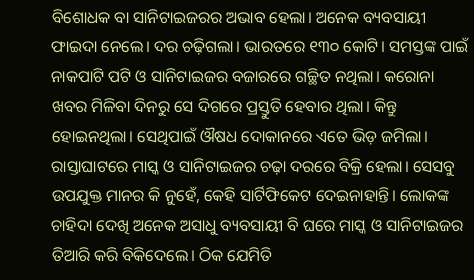ବିଶୋଧକ ବା ସାନିଟାଇଜରର ଅଭାବ ହେଲା। ଅନେକ ବ୍ୟବସାୟୀ ଫାଇଦା ନେଲେ। ଦର ଚଢ଼ିଗଲା। ଭାରତରେ ୧୩୦ କୋଟି। ସମସ୍ତଙ୍କ ପାଇଁ ନାକପାଟି ପଟି ଓ ସାନିଟାଇଜର ବଜାରରେ ଗଚ୍ଛିତ ନଥିଲା। କରୋନା ଖବର ମିଳିବା ଦିନରୁ ସେ ଦିଗରେ ପ୍ରସ୍ତୁତି ହେବାର ଥିଲା। କିନ୍ତୁ ହୋଇନଥିଲା। ସେଥିପାଇଁ ଔଷଧ ଦୋକାନରେ ଏତେ ଭିଡ଼ ଜମିଲା। ରାସ୍ତାଘାଟରେ ମାସ୍କ ଓ ସାନିଟାଇଜର ଚଢ଼ା ଦରରେ ବିକ୍ରି ହେଲା। ସେସବୁ ଉପଯୁକ୍ତ ମାନର କି ନୁହେଁ, କେହି ସାର୍ଟିଫିକେଟ ଦେଇନାହାନ୍ତି। ଲୋକଙ୍କ ଚାହିଦା ଦେଖି ଅନେକ ଅସାଧୁ ବ୍ୟବସାୟୀ ବି ଘରେ ମାସ୍କ ଓ ସାନିଟାଇଜର ତିଆରି କରି ବିକିଦେଲେ। ଠିକ ଯେମିତି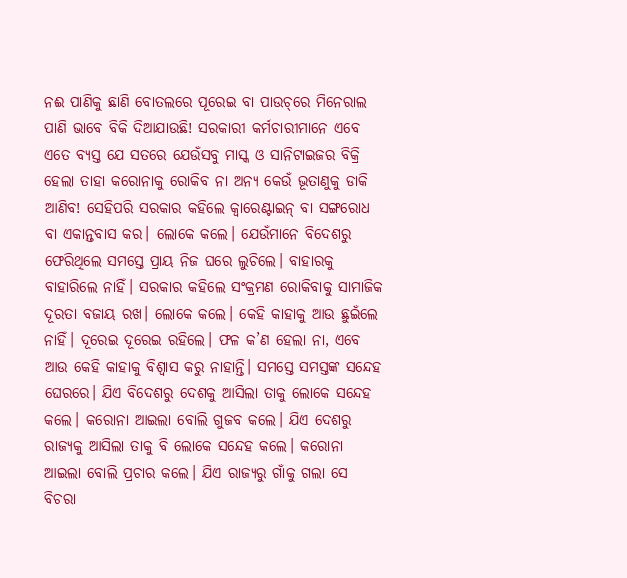ନଈ ପାଣିକୁ ଛାଣି ବୋତଲରେ ପୂରେଇ ବା ପାଉଚ୍‌ରେ ମିନେରାଲ ପାଣି ଭାବେ ବିକି ଦିଆଯାଉଛି! ସରକାରୀ କର୍ମଚାରୀମାନେ ଏବେ ଏତେ ବ୍ୟସ୍ତ ଯେ ସତରେ ଯେଉଁସବୁ ମାସ୍କ ଓ ସାନିଟାଇଜର ବିକ୍ରି ହେଲା ତାହା କରୋନାକୁ ରୋକିବ ନା ଅନ୍ୟ କେଉଁ ଭୂତାଣୁକୁ ଡାକି ଆଣିବ! ସେହିପରି ସରକାର କହିଲେ କ୍ୱାରେଣ୍ଟାଇନ୍‌ ବା ସଙ୍ଗରୋଧ ବା ଏକାନ୍ତବାସ କର। ଲୋକେ କଲେ। ଯେଉଁମାନେ ବିଦେଶରୁ ଫେରିଥିଲେ ସମସ୍ତେ ପ୍ରାୟ ନିଜ ଘରେ ଲୁଚିଲେ। ବାହାରକୁ ବାହାରିଲେ ନାହିଁ। ସରକାର କହିଲେ ସଂକ୍ରମଣ ରୋକିବାକୁ ସାମାଜିକ ଦୂରତା ବଜାୟ ରଖ। ଲୋକେ କଲେ। କେହି କାହାକୁ ଆଉ ଛୁଇଁଲେ ନାହିଁ। ଦୂରେଇ ଦୂରେଇ ରହିଲେ। ଫଳ କ’ଣ ହେଲା ନା, ଏବେ ଆଉ କେହି କାହାକୁ ବିଶ୍ୱାସ କରୁ ନାହାନ୍ତି। ସମସ୍ତେ ସମସ୍ତଙ୍କ ସନ୍ଦେହ ଘେରରେ। ଯିଏ ବିଦେଶରୁ ଦେଶକୁ ଆସିଲା ତାକୁ ଲୋକେ ସନ୍ଦେହ କଲେ। କରୋନା ଆଇଲା ବୋଲି ଗୁଜବ କଲେ। ଯିଏ ଦେଶରୁ ରାଜ୍ୟକୁ ଆସିଲା ତାକୁ ବି ଲୋକେ ସନ୍ଦେହ କଲେ। କରୋନା ଆଇଲା ବୋଲି ପ୍ରଚାର କଲେ। ଯିଏ ରାଜ୍ୟରୁ ଗାଁକୁ ଗଲା ସେ ବିଚରା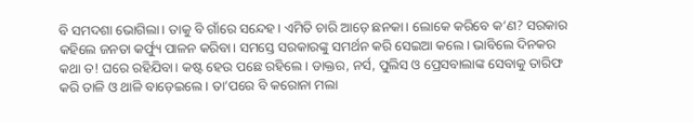ବି ସମଦଶା ଭୋଗିଲା। ତାକୁ ବି ଗାଁରେ ସନ୍ଦେହ। ଏମିତି ଚାରି ଆଡ଼େ ଛନକା। ଲୋକେ କରିବେ କ’ଣ? ସରକାର କହିଲେ ଜନତା କର୍ଫ୍ୟୁ ପାଳନ କରିବା। ସମସ୍ତେ ସରକାରଙ୍କୁ ସମର୍ଥନ କରି ସେଇଆ କଲେ। ଭାବିଲେ ଦିନକର କଥା ତ! ଘରେ ରହିଯିବା। କଷ୍ଟ ହେଉ ପଛେ ରହିଲେ। ଡାକ୍ତର, ନର୍ସ, ପୁଲିସ ଓ ପ୍ରେସବାଲାଙ୍କ ସେବାକୁ ତାରିଫ କରି ତାଳି ଓ ଥାଳି ବାଡ଼େଇଲେ। ତା’ପରେ ବି କରୋନା ମଲା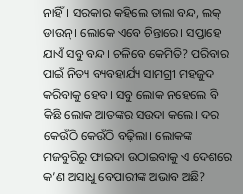ନାହିଁ। ସରକାର କହିଲେ ତାଲା ବନ୍ଦ, ଲକ୍‌ ଡାଉନ୍‌। ଲୋକେ ଏବେ ଚିନ୍ତାରେ। ସପ୍ତାହେ ଯାଏଁ ସବୁ ବନ୍ଦ। ଚଳିବେ କେମିତି? ପରିବାର ପାଇଁ ନିତ୍ୟ ବ୍ୟବହାର୍ଯ୍ୟ ସାମଗ୍ରୀ ମହଜୁଦ କରିବାକୁ ହେବ। ସବୁ ଲୋକ ନହେଲେ ବି କିଛି ଲୋକ ଆତଙ୍କର ସଉଦା କଲେ। ଦର କେଉଁଠି କେଉଁଠି ବଢ଼ିଲା। ଲୋକଙ୍କ ମଜବୁରିରୁ ଫାଇଦା ଉଠାଇବାକୁ ଏ ଦେଶରେ କ’ଣ ଅସାଧୁ ବେପାରୀଙ୍କ ଅଭାବ ଅଛି?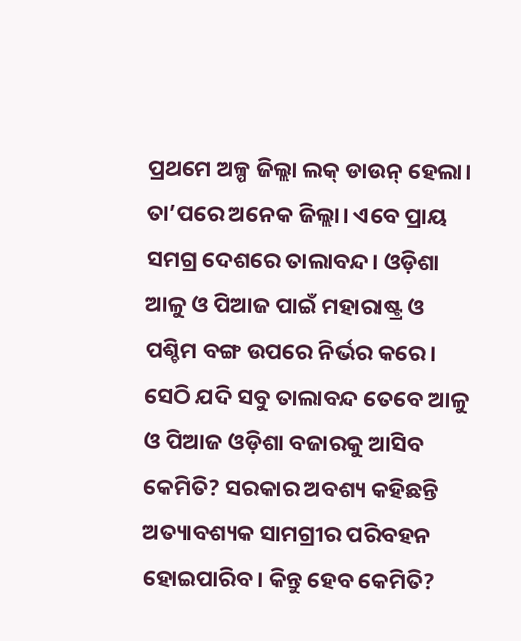ପ୍ରଥମେ ଅଳ୍ପ ଜିଲ୍ଲା ଲକ୍‌ ଡାଉନ୍‌ ହେଲା। ତା’ପରେ ଅନେକ ଜିଲ୍ଲା। ଏବେ ପ୍ରାୟ ସମଗ୍ର ଦେଶରେ ତାଲାବନ୍ଦ। ଓଡ଼ିଶା ଆଳୁ ଓ ପିଆଜ ପାଇଁ ମହାରାଷ୍ଟ୍ର ଓ ପଶ୍ଚିମ ବଙ୍ଗ ଉପରେ ନିର୍ଭର କରେ। ସେଠି ଯଦି ସବୁ ତାଲାବନ୍ଦ ତେବେ ଆଳୁ ଓ ପିଆଜ ଓଡ଼ିଶା ବଜାରକୁ ଆସିବ କେମିତି? ସରକାର ଅବଶ୍ୟ କହିଛନ୍ତି ଅତ୍ୟାବଶ୍ୟକ ସାମଗ୍ରୀର ପରିବହନ ହୋଇପାରିବ। କିନ୍ତୁ ହେବ କେମିତି?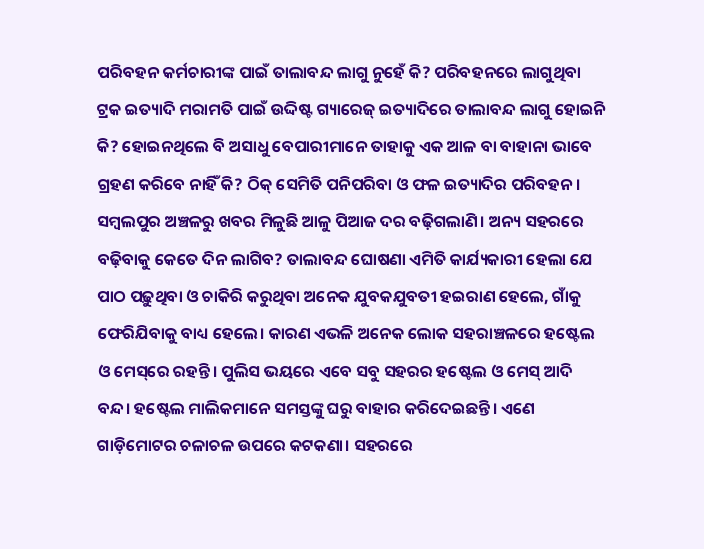ପରିବହନ କର୍ମଚାରୀଙ୍କ ପାଇଁ ତାଲାବନ୍ଦ ଲାଗୁ ନୁହେଁ କି? ପରିବହନରେ ଲାଗୁଥିବା ଟ୍ରକ ଇତ୍ୟାଦି ମରାମତି ପାଇଁ ଉଦ୍ଦିଷ୍ଟ ଗ୍ୟାରେଜ୍‌ ଇତ୍ୟାଦିରେ ତାଲାବନ୍ଦ ଲାଗୁ ହୋଇନି କି? ହୋଇନଥିଲେ ବି ଅସାଧୁ ବେପାରୀମାନେ ତାହାକୁ ଏକ ଆଳ ବା ବାହାନା ଭାବେ ଗ୍ରହଣ କରିବେ ନାହିଁ କି? ଠିକ୍‌ ସେମିତି ପନିପରିବା ଓ ଫଳ ଇତ୍ୟାଦିର ପରିବହନ। ସମ୍ବଲପୁର ଅଞ୍ଚଳରୁ ଖବର ମିଳୁଛି ଆଳୁ ପିଆଜ ଦର ବଢ଼ିଗଲାଣି। ଅନ୍ୟ ସହରରେ ବଢ଼ିବାକୁ କେତେ ଦିନ ଲାଗିବ? ତାଲାବନ୍ଦ ଘୋଷଣା ଏମିତି କାର୍ଯ୍ୟକାରୀ ହେଲା ଯେ ପାଠ ପଢ଼ୁଥିବା ଓ ଚାକିରି କରୁଥିବା ଅନେକ ଯୁବକଯୁବତୀ ହଇରାଣ ହେଲେ, ଗାଁକୁ ଫେରିଯିବାକୁ ବାଧ୍ୟ ହେଲେ। କାରଣ ଏଭଳି ଅନେକ ଲୋକ ସହରାଞ୍ଚଳରେ ହଷ୍ଟେଲ ଓ ମେସ୍‌ରେ ରହନ୍ତି। ପୁଲିସ ଭୟରେ ଏବେ ସବୁ ସହରର ହଷ୍ଟେଲ ଓ ମେସ୍‌ ଆଦି ବନ୍ଦ। ହଷ୍ଟେଲ ମାଲିକମାନେ ସମସ୍ତଙ୍କୁ ଘରୁ ବାହାର କରିଦେଇଛନ୍ତି। ଏଣେ ଗାଡ଼ିମୋଟର ଚଳାଚଳ ଉପରେ କଟକଣା। ସହରରେ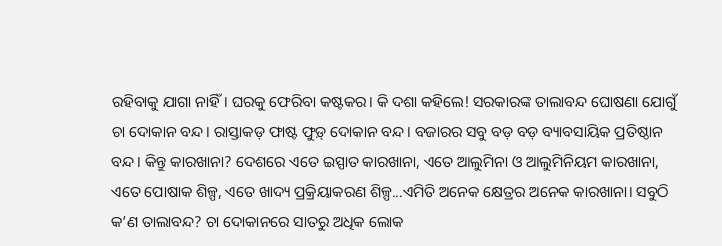ରହିବାକୁ ଯାଗା ନାହିଁ। ଘରକୁ ଫେରିବା କଷ୍ଟକର। କି ଦଶା କହିଲେ! ସରକାରଙ୍କ ତାଲାବନ୍ଦ ଘୋଷଣା ଯୋଗୁଁ ଚା ଦୋକାନ ବନ୍ଦ। ରାସ୍ତାକଡ଼ ଫାଷ୍ଟ ଫୁଡ଼୍‌ ଦୋକାନ ବନ୍ଦ। ବଜାରର ସବୁ ବଡ଼ ବଡ଼ ବ୍ୟାବସାୟିକ ପ୍ରତିଷ୍ଠାନ ବନ୍ଦ। କିନ୍ତୁ କାରଖାନା? ଦେଶରେ ଏତେ ଇସ୍ପାତ କାରଖାନା, ଏତେ ଆଲୁମିନା ଓ ଆଲୁମିନିୟମ କାରଖାନା, ଏତେ ପୋଷାକ ଶିଳ୍ପ, ଏତେ ଖାଦ୍ୟ ପ୍ରକ୍ରିୟାକରଣ ଶିଳ୍ପ...ଏମିତି ଅନେକ କ୍ଷେତ୍ରର ଅନେକ କାରଖାନା। ସବୁଠି କ’ଣ ତାଲାବନ୍ଦ? ଚା ଦୋକାନରେ ସାତରୁ ଅଧିକ ଲୋକ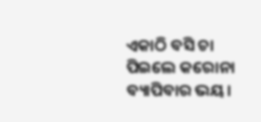ଏକାଠି ବସି ଚା ପିଇଲେ କରୋନା ବ୍ୟାପିବାର ଭୟ।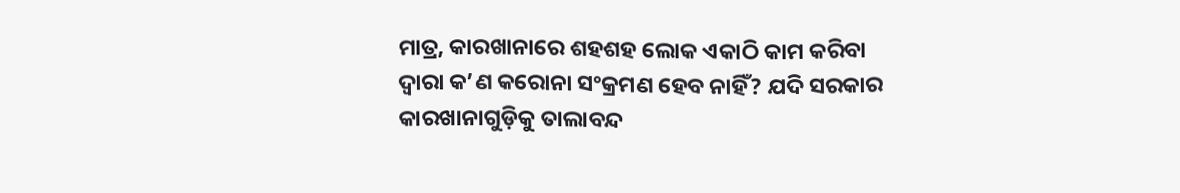ମାତ୍ର, କାରଖାନାରେ ଶହଶହ ଲୋକ ଏକାଠି କାମ କରିବା ଦ୍ୱାରା କ’ଣ କରୋନା ସଂକ୍ରମଣ ହେବ ନାହିଁ? ଯଦି ସରକାର କାରଖାନାଗୁଡ଼ିକୁ ତାଲାବନ୍ଦ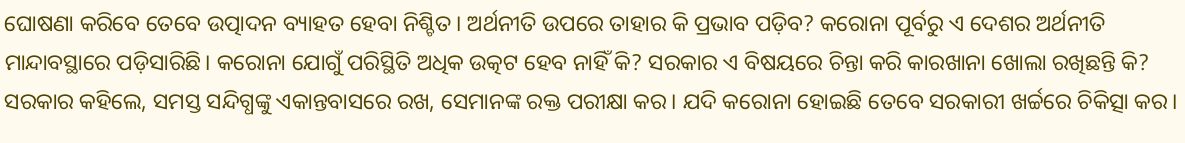ଘୋଷଣା କରିବେ ତେବେ ଉତ୍ପାଦନ ବ୍ୟାହତ ହେବା ନିଶ୍ଚିତ। ଅର୍ଥନୀତି ଉପରେ ତାହାର କି ପ୍ରଭାବ ପଡ଼ିବ? କରୋନା ପୂର୍ବରୁ ଏ ଦେଶର ଅର୍ଥନୀତି ମାନ୍ଦାବସ୍ଥାରେ ପଡ଼ିସାରିଛି। କରୋନା ଯୋଗୁଁ ପରିସ୍ଥିତି ଅଧିକ ଉତ୍କଟ ହେବ ନାହିଁ କି? ସରକାର ଏ ବିଷୟରେ ଚିନ୍ତା କରି କାରଖାନା ଖୋଲା ରଖିଛନ୍ତି କି? ସରକାର କହିଲେ, ସମସ୍ତ ସନ୍ଦିଗ୍ଧଙ୍କୁ ଏକାନ୍ତବାସରେ ରଖ, ସେମାନଙ୍କ ରକ୍ତ ପରୀକ୍ଷା କର। ଯଦି କରୋନା ହୋଇଛି ତେବେ ସରକାରୀ ଖର୍ଚ୍ଚରେ ଚିକିତ୍ସା କର।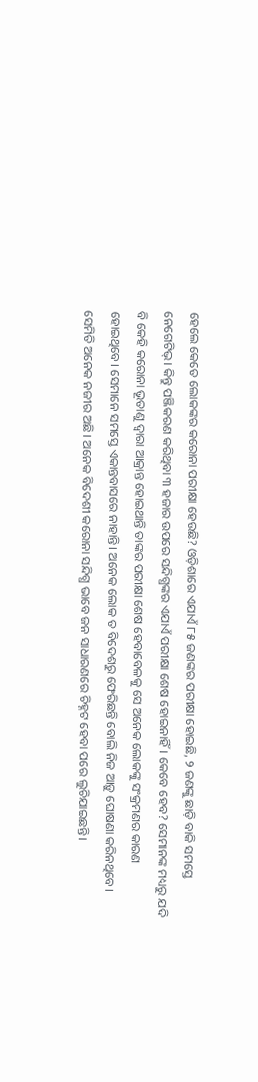ହେଲେ କେତେ ଲୋକଙ୍କର କରୋନା ପରୀକ୍ଷା ହେଉଛି? ଓଡ଼ିଶାରେ ଏଯାଏଁ ୮୫ ଜଣଙ୍କର ପରୀକ୍ଷା ହୋଇଛି, ୨ ଜଣଙ୍କୁ ଛାଡ଼ି ବାକି ସମସ୍ତେ ନେଗେଟିଭ୍‌। କିନ୍ତୁ ପଞ୍ଜିକରଣ କରିଥିବା ୩ ହଜାର ଉପରେ ସନ୍ଦିଗ୍ଧଙ୍କର ଏଯାଏଁ ପରୀକ୍ଷା ଶେଷ ହୋଇନାହିଁ। କେବେ ହେବ? ସେମାନଙ୍କ ମଧ୍ୟରୁ ଯଦି ବି କେହି କରୋନା ଭୂତାଣୁ ଦ୍ୱାରା ଆକ୍ରାନ୍ତ ହୋଇଥାନ୍ତି ତାଙ୍କର ପରୀକ୍ଷା ଶେଷ ହେବାବେଳକୁ ସେ ଅନେକ ଲୋକଙ୍କୁ ସଂକ୍ରମଣର କାରଣ ହୋଇଥିବେ। ସେମାନେ ସମସ୍ତେ ଏକାନ୍ତବାସରେ ନାହାନ୍ତି। ଅନେକ ଲୋକ ତ ବିଦେଶରୁ ଫେରିଛନ୍ତି ବୋଲି ନିଜ ଆଡ଼ୁ ଘୋଷଣା କରିନଥିବେ। ସେମିତି ଅନେକ ନଜୀର ଅଛି। ଅନେକ ବିଦେଶୀ କରୋନା ସନ୍ଦିଗ୍ଧ ଭାବେ ଜନ ସାଧାରଣରେ ଚିହ୍ନଟ ହେବା ପରେ ଲୁଚିଯାଇଛନ୍ତି।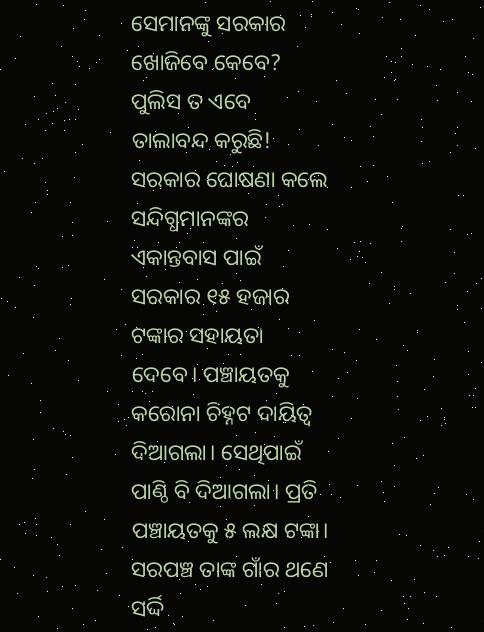ସେମାନଙ୍କୁ ସରକାର ଖୋଜିବେ କେବେ? ପୁଲିସ ତ ଏବେ ତାଲାବନ୍ଦ କରୁଛି! ସରକାର ଘୋଷଣା କଲେ ସନ୍ଦିଗ୍ଧମାନଙ୍କର ଏକାନ୍ତବାସ ପାଇଁ ସରକାର ୧୫ ହଜାର ଟଙ୍କାର ସହାୟତା ଦେବେ। ପଞ୍ଚାୟତକୁ କରୋନା ଚିହ୍ନଟ ଦାୟିତ୍ୱ ଦିଆଗଲା। ସେଥିପାଇଁ ପାଣ୍ଠି ବି ଦିଆଗଲା। ପ୍ରତି ପଞ୍ଚାୟତକୁ ୫ ଲକ୍ଷ ଟଙ୍କା। ସରପଞ୍ଚ ତାଙ୍କ ଗାଁର ଥଣେ ସର୍ଦ୍ଦି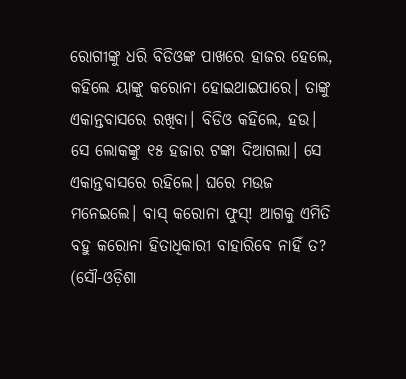ରୋଗୀଙ୍କୁ ଧରି ବିଡିଓଙ୍କ ପାଖରେ ହାଜର ହେଲେ, କହିଲେ ୟାଙ୍କୁ କରୋନା ହୋଇଥାଇପାରେ। ତାଙ୍କୁ ଏକାନ୍ତବାସରେ ରଖିବା। ବିଡିଓ କହିଲେ, ହଉ। ସେ ଲୋକଙ୍କୁ ୧୫ ହଜାର ଟଙ୍କା ଦିଆଗଲା। ସେ ଏକାନ୍ତବାସରେ ରହିଲେ। ଘରେ ମଉଜ ମନେଇଲେ। ବାସ୍‌ କରୋନା ଫୁସ୍‌! ଆଗକୁ ଏମିତି ବହୁ କରୋନା ହିତାଧିକାରୀ ବାହାରିବେ ନାହିଁ ତ? (ସୌ-ଓଡ଼ିଶା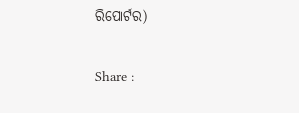ରିପୋର୍ଟର)

Share :